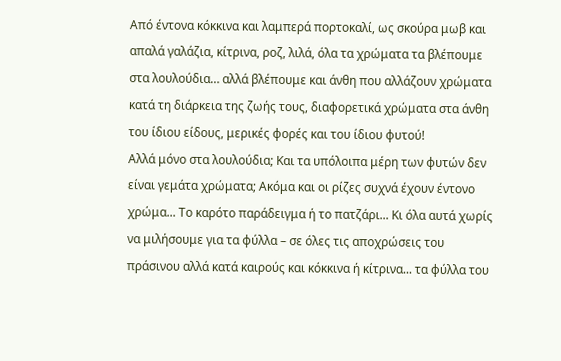Από έντονα κόκκινα και λαμπερά πορτοκαλί, ως σκούρα μωβ και απαλά γαλάζια, κίτρινα, ροζ, λιλά, όλα τα χρώματα τα βλέπουμε στα λουλούδια… αλλά βλέπουμε και άνθη που αλλάζουν χρώματα κατά τη διάρκεια της ζωής τους, διαφορετικά χρώματα στα άνθη του ίδιου είδους, μερικές φορές και του ίδιου φυτού!
Αλλά μόνο στα λουλούδια; Και τα υπόλοιπα μέρη των φυτών δεν είναι γεμάτα χρώματα; Ακόμα και οι ρίζες συχνά έχουν έντονο χρώμα... Το καρότο παράδειγμα ή το πατζάρι... Κι όλα αυτά χωρίς να μιλήσουμε για τα φύλλα – σε όλες τις αποχρώσεις του πράσινου αλλά κατά καιρούς και κόκκινα ή κίτρινα... τα φύλλα του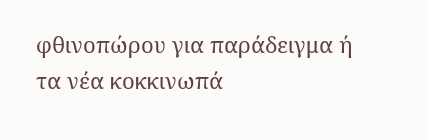φθινοπώρου για παράδειγμα ή τα νέα κοκκινωπά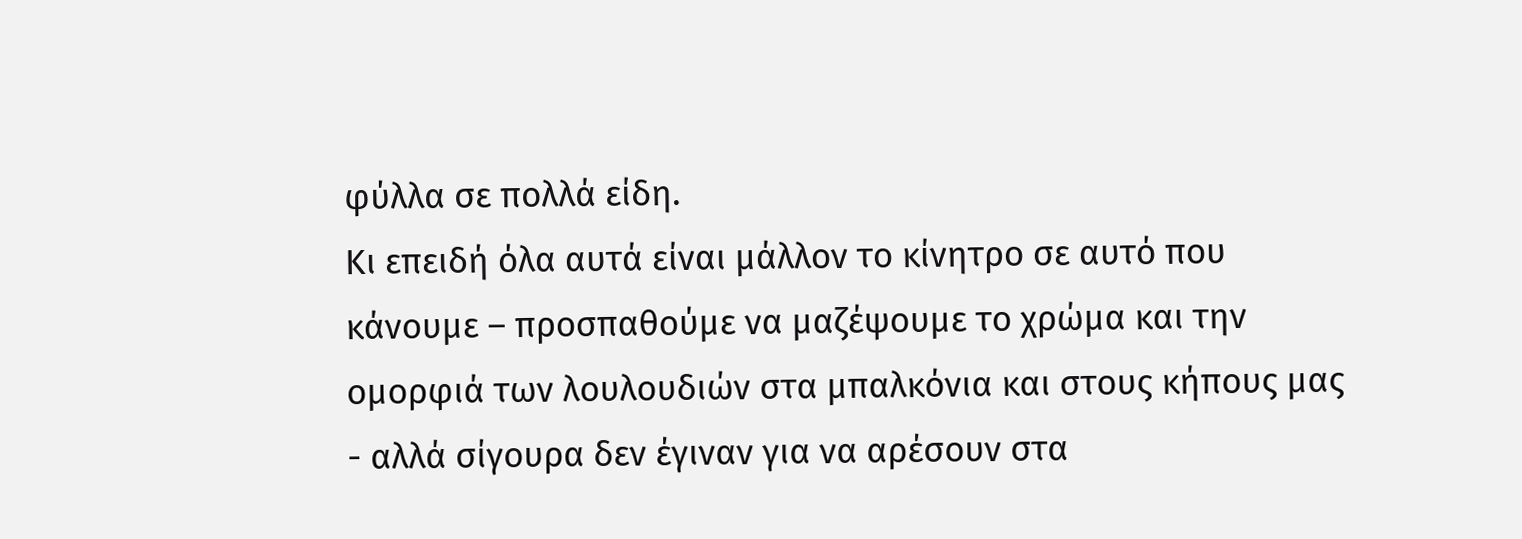φύλλα σε πολλά είδη.
Κι επειδή όλα αυτά είναι μάλλον το κίνητρο σε αυτό που κάνουμε – προσπαθούμε να μαζέψουμε το χρώμα και την ομορφιά των λουλουδιών στα μπαλκόνια και στους κήπους μας - αλλά σίγουρα δεν έγιναν για να αρέσουν στα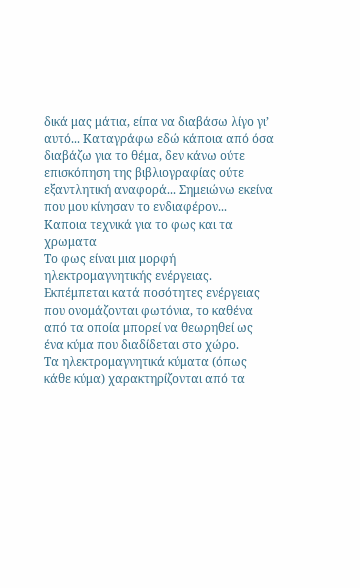δικά μας μάτια, είπα να διαβάσω λίγο γι’ αυτό... Καταγράφω εδώ κάποια από όσα διαβάζω για το θέμα, δεν κάνω ούτε επισκόπηση της βιβλιογραφίας ούτε εξαντλητική αναφορά... Σημειώνω εκείνα που μου κίνησαν το ενδιαφέρον...
Καποια τεχνικά για το φως και τα χρωματα
Το φως είναι μια μορφή ηλεκτρομαγνητικής ενέργειας. Εκπέμπεται κατά ποσότητες ενέργειας που ονομάζονται φωτόνια, το καθένα από τα οποία μπορεί να θεωρηθεί ως ένα κύμα που διαδίδεται στο χώρο.
Τα ηλεκτρομαγνητικά κύματα (όπως κάθε κύμα) χαρακτηρίζονται από τα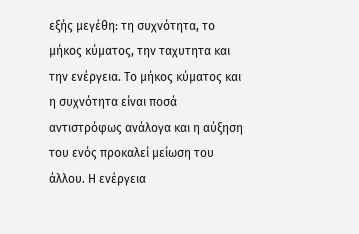εξής μεγέθη: τη συχνότητα, το μήκος κύματος, την ταχυτητα και την ενέργεια. Το μήκος κύματος και η συχνότητα είναι ποσά αντιστρόφως ανάλογα και η αύξηση του ενός προκαλεί μείωση του άλλου. Η ενέργεια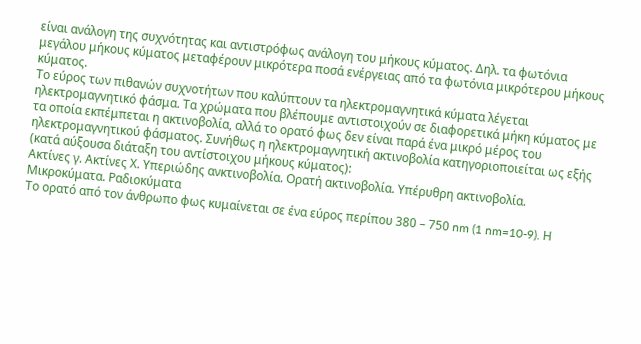είναι ανάλογη της συχνότητας και αντιστρόφως ανάλογη του μήκους κύματος. Δηλ. τα φωτόνια μεγάλου μήκους κύματος μεταφέρουν μικρότερα ποσά ενέργειας από τα φωτόνια μικρότερου μήκους κύματος.
Το εύρος των πιθανών συχνοτήτων που καλύπτουν τα ηλεκτρομαγνητικά κύματα λέγεται ηλεκτρομαγνητικό φάσμα. Τα χρώματα που βλέπουμε αντιστοιχούν σε διαφορετικά μήκη κύματος με τα οποία εκπέμπεται η ακτινοβολία, αλλά το ορατό φως δεν είναι παρά ένα μικρό μέρος του ηλεκτρομαγνητικού φάσματος. Συνήθως η ηλεκτρομαγνητική ακτινοβολία κατηγοριοποιείται ως εξής (κατά αύξουσα διάταξη του αντίστοιχου μήκους κύματος):
Ακτίνες γ. Ακτίνες Χ. Υπεριώδης ανκτινοβολία. Ορατή ακτινοβολία. Υπέρυθρη ακτινοβολία. Μικροκύματα. Ραδιοκύματα
Το ορατό από τον άνθρωπο φως κυμαίνεται σε ένα εύρος περίπου 380 – 750 nm (1 nm=10-9). Η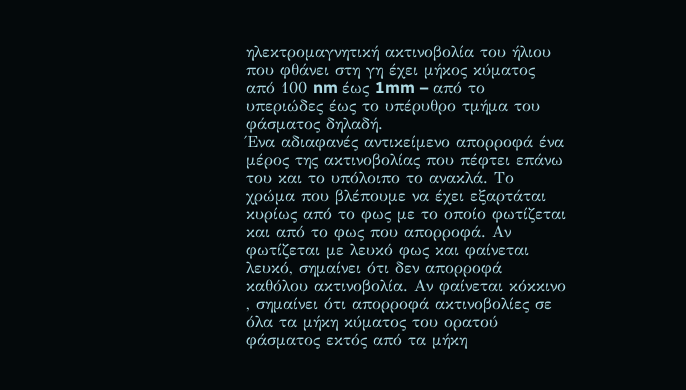ηλεκτρομαγνητική ακτινοβολία του ήλιου που φθάνει στη γη έχει μήκος κύματος από 100 nm έως 1mm – από το υπεριώδες έως το υπέρυθρο τμήμα του φάσματος δηλαδή.
Ένα αδιαφανές αντικείμενο απορροφά ένα μέρος της ακτινοβολίας που πέφτει επάνω του και το υπόλοιπο το ανακλά. Το χρώμα που βλέπουμε να έχει εξαρτάται κυρίως από το φως με το οποίο φωτίζεται και από το φως που απορροφά. Αν φωτίζεται με λευκό φως και φαίνεται λευκό, σημαίνει ότι δεν απορροφά καθόλου ακτινοβολία. Αν φαίνεται κόκκινο , σημαίνει ότι απορροφά ακτινοβολίες σε όλα τα μήκη κύματος του ορατού φάσματος εκτός από τα μήκη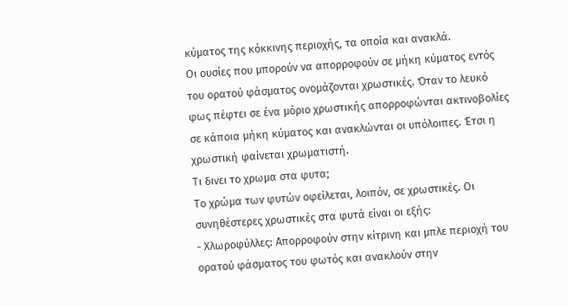κύματος της κόκκινης περιοχής, τα οποία και ανακλά.
Οι ουσίες που μπορούν να απορροφούν σε μήκη κύματος εντός του ορατού φάσματος ονομάζονται χρωστικές. Όταν το λευκό φως πέφτει σε ένα μόριο χρωστικής απορροφώνται ακτινοβολίες σε κάποια μήκη κύματος και ανακλώνται οι υπόλοιπες. Έτσι η χρωστική φαίνεται χρωματιστή.
Τι δινει το χρωμα στα φυτα;
Το χρώμα των φυτών οφείλεται, λοιπόν, σε χρωστικές. Οι συνηθέστερες χρωστικές στα φυτά είναι οι εξής:
- Χλωροφύλλες: Απορροφούν στην κίτρινη και μπλε περιοχή του ορατού φάσματος του φωτός και ανακλούν στην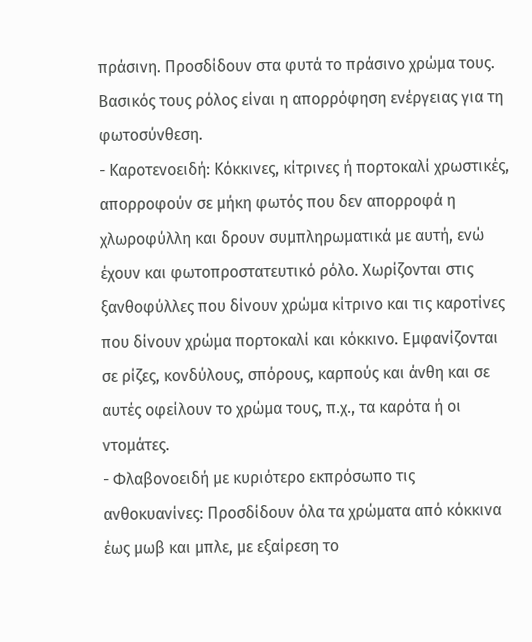πράσινη. Προσδίδουν στα φυτά το πράσινο χρώμα τους. Βασικός τους ρόλος είναι η απορρόφηση ενέργειας για τη φωτοσύνθεση.
- Καροτενοειδή: Κόκκινες, κίτρινες ή πορτοκαλί χρωστικές, απορροφούν σε μήκη φωτός που δεν απορροφά η χλωροφύλλη και δρουν συμπληρωματικά με αυτή, ενώ έχουν και φωτοπροστατευτικό ρόλο. Χωρίζονται στις ξανθοφύλλες που δίνουν χρώμα κίτρινο και τις καροτίνες που δίνουν χρώμα πορτοκαλί και κόκκινο. Εμφανίζονται σε ρίζες, κονδύλους, σπόρους, καρπούς και άνθη και σε αυτές οφείλουν το χρώμα τους, π.χ., τα καρότα ή οι ντομάτες.
- Φλαβονοειδή με κυριότερο εκπρόσωπο τις ανθοκυανίνες: Προσδίδουν όλα τα χρώματα από κόκκινα έως μωβ και μπλε, με εξαίρεση το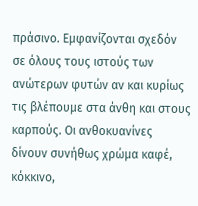πράσινο. Εμφανίζονται σχεδόν σε όλους τους ιστούς των ανώτερων φυτών αν και κυρίως τις βλέπουμε στα άνθη και στους καρπούς. Οι ανθοκυανίνες δίνουν συνήθως χρώμα καφέ, κόκκινο,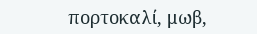πορτοκαλί, μωβ,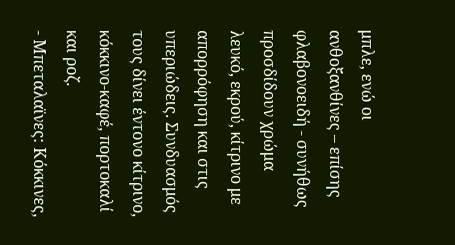μπλε, ενώ οι ανθοξανθίνες – επίσης φλαβονοειδή - συνήθως προσδίδουν χρώμα λευκό, εκρού, κίτρινο με απορρόφηση και στις υπεριώδεις. Συνδυασμός τους δίνει έντονο κίτρινο, κόκκινο-καφέ, πορτοκαλί και ροζ.
- Μπεταλαϊνες: Κόκκινες,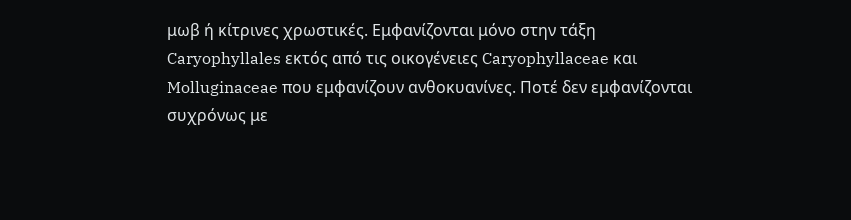μωβ ή κίτρινες χρωστικές. Εμφανίζονται μόνο στην τάξη Caryophyllales εκτός από τις οικογένειες Caryophyllaceae και Molluginaceae που εμφανίζουν ανθοκυανίνες. Ποτέ δεν εμφανίζονται συχρόνως με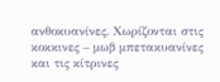ανθοκυανίνες. Χωρίζονται στις κοκκινες – μωβ μπετακυανίνες και τις κίτρινες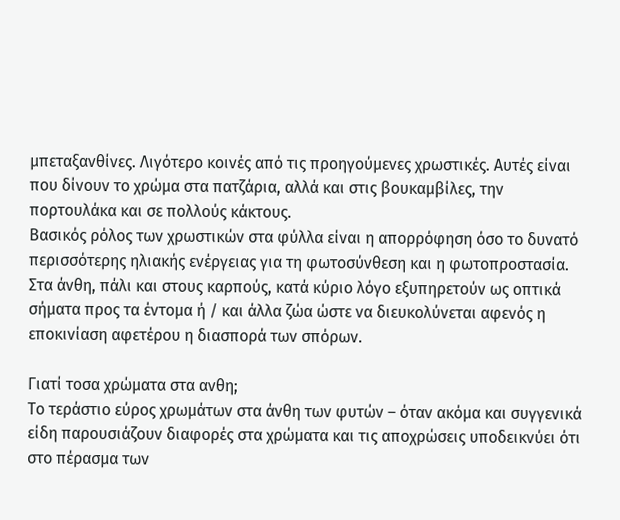μπεταξανθίνες. Λιγότερο κοινές από τις προηγούμενες χρωστικές. Αυτές είναι που δίνουν το χρώμα στα πατζάρια, αλλά και στις βουκαμβίλες, την πορτουλάκα και σε πολλούς κάκτους.
Βασικός ρόλος των χρωστικών στα φύλλα είναι η απορρόφηση όσο το δυνατό περισσότερης ηλιακής ενέργειας για τη φωτοσύνθεση και η φωτοπροστασία. Στα άνθη, πάλι και στους καρπούς, κατά κύριο λόγο εξυπηρετούν ως οπτικά σήματα προς τα έντομα ή / και άλλα ζώα ώστε να διευκολύνεται αφενός η εποκινίαση αφετέρου η διασπορά των σπόρων.

Γιατί τοσα χρώματα στα ανθη;
Το τεράστιο εύρος χρωμάτων στα άνθη των φυτών – όταν ακόμα και συγγενικά είδη παρουσιάζουν διαφορές στα χρώματα και τις αποχρώσεις υποδεικνύει ότι στο πέρασμα των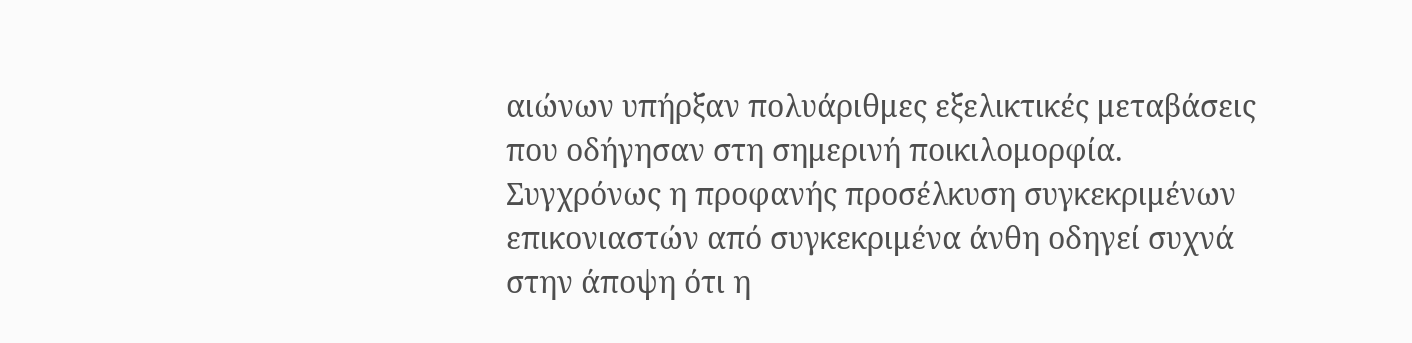αιώνων υπήρξαν πολυάριθμες εξελικτικές μεταβάσεις που οδήγησαν στη σημερινή ποικιλομορφία.
Συγχρόνως η προφανής προσέλκυση συγκεκριμένων επικονιαστών από συγκεκριμένα άνθη οδηγεί συχνά στην άποψη ότι η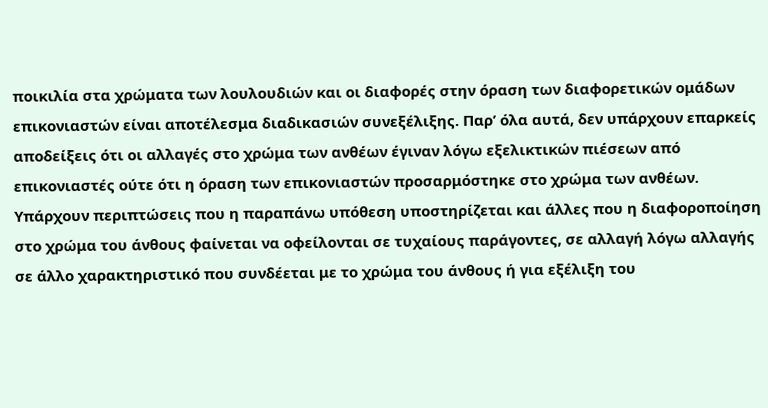ποικιλία στα χρώματα των λουλουδιών και οι διαφορές στην όραση των διαφορετικών ομάδων επικονιαστών είναι αποτέλεσμα διαδικασιών συνεξέλιξης. Παρ’ όλα αυτά, δεν υπάρχουν επαρκείς αποδείξεις ότι οι αλλαγές στο χρώμα των ανθέων έγιναν λόγω εξελικτικών πιέσεων από επικονιαστές ούτε ότι η όραση των επικονιαστών προσαρμόστηκε στο χρώμα των ανθέων. Υπάρχουν περιπτώσεις που η παραπάνω υπόθεση υποστηρίζεται και άλλες που η διαφοροποίηση στο χρώμα του άνθους φαίνεται να οφείλονται σε τυχαίους παράγοντες, σε αλλαγή λόγω αλλαγής σε άλλο χαρακτηριστικό που συνδέεται με το χρώμα του άνθους ή για εξέλιξη του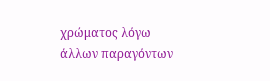χρώματος λόγω άλλων παραγόντων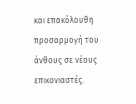και επακόλουθη προσαρμογή του άνθους σε νέους επικονιαστές.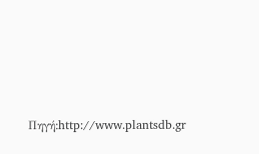Πηγή:http://www.plantsdb.gr